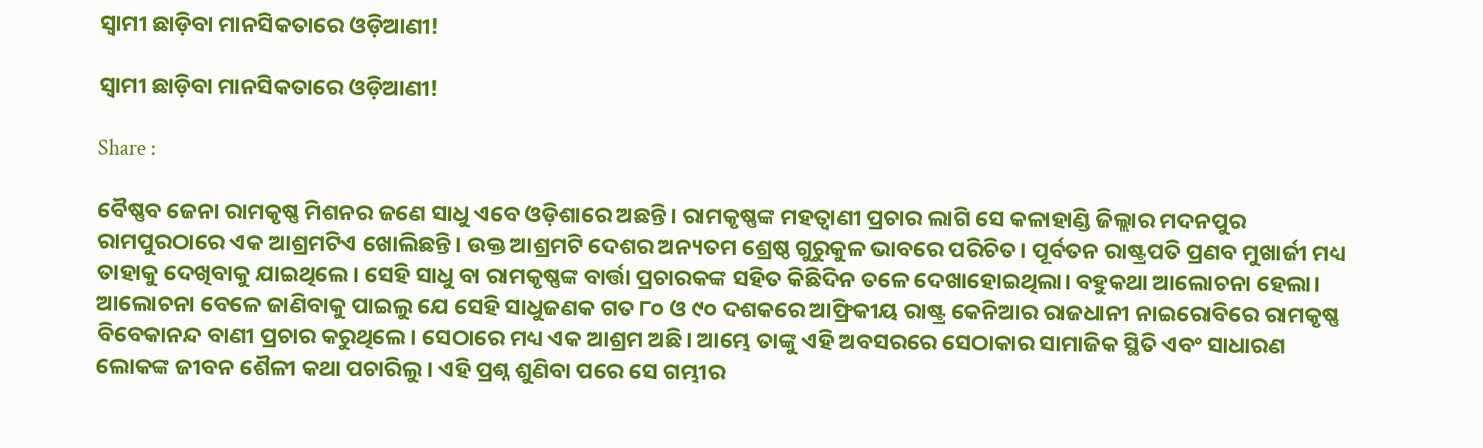ସ୍ୱାମୀ ଛାଡ଼ିବା ମାନସିକତାରେ ଓଡ଼ିଆଣୀ!

ସ୍ୱାମୀ ଛାଡ଼ିବା ମାନସିକତାରେ ଓଡ଼ିଆଣୀ!

Share :

ବୈଷ୍ଣବ ଜେନା ରାମକୃଷ୍ଣ ମିଶନର ଜଣେ ସାଧୁ ଏବେ ଓଡ଼ିଶାରେ ଅଛନ୍ତି। ରାମକୃଷ୍ଣଙ୍କ ମହତ୍ବାଣୀ ପ୍ରଚାର ଲାଗି ସେ କଳାହାଣ୍ଡି ଜିଲ୍ଲାର ମଦନପୁର ରାମପୁରଠାରେ ଏକ ଆଶ୍ରମଟିଏ ଖୋଲିଛନ୍ତି। ଉକ୍ତ ଆଶ୍ରମଟି ଦେଶର ଅନ୍ୟତମ ଶ୍ରେଷ୍ଠ ଗୁରୁକୁଳ ଭାବରେ ପରିଚିତ। ପୂର୍ବତନ ରାଷ୍ଟ୍ରପତି ପ୍ରଣବ ମୁଖାର୍ଜୀ ମଧ୍ୟ ତାହାକୁ ଦେଖିବାକୁ ଯାଇଥିଲେ। ସେହି ସାଧୁ ବା ରାମକୃଷ୍ଣଙ୍କ ବାର୍ତ୍ତା ପ୍ରଚାରକଙ୍କ ସହିତ କିଛିଦିନ ତଳେ ଦେଖାହୋଇଥିଲା। ବହୁକଥା ଆଲୋଚନା ହେଲା। ଆଲୋଚନା ବେଳେ ଜାଣିବାକୁ ପାଇଲୁ ଯେ ସେହି ସାଧୁଜଣକ ଗତ ୮୦ ଓ ୯୦ ଦଶକରେ ଆଫ୍ରିକୀୟ ରାଷ୍ଟ୍ର କେନିଆର ରାଜଧାନୀ ନାଇରୋବିରେ ରାମକୃଷ୍ଣ ବିବେକାନନ୍ଦ ବାଣୀ ପ୍ରଚାର କରୁଥିଲେ। ସେଠାରେ ମଧ୍ୟ ଏକ ଆଶ୍ରମ ଅଛି। ଆମ୍ଭେ ତାଙ୍କୁ ଏହି ଅବସରରେ ସେଠାକାର ସାମାଜିକ ସ୍ଥିତି ଏବଂ ସାଧାରଣ ଲୋକଙ୍କ ଜୀବନ ଶୈଳୀ କଥା ପଚାରିଲୁ। ଏହି ପ୍ରଶ୍ନ ଶୁଣିବା ପରେ ସେ ଗମ୍ଭୀର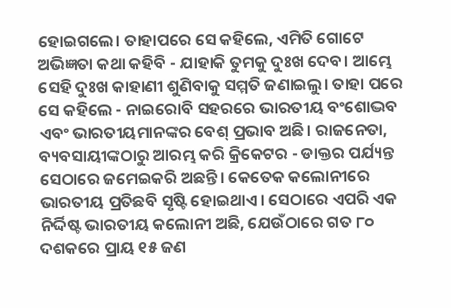ହୋଇଗଲେ। ତାହାପରେ ସେ କହିଲେ, ଏମିତି ଗୋଟେ ଅଭିଜ୍ଞତା କଥା କହିବି - ଯାହାକି ତୁମକୁ ଦୁଃଖ ଦେବ। ଆମ୍ଭେ ସେହି ଦୁଃଖ କାହାଣୀ ଶୁଣିବାକୁ ସମ୍ମତି ଜଣାଇଲୁ। ତାହା ପରେ ସେ କହିଲେ - ନାଇରୋବି ସହରରେ ଭାରତୀୟ ବଂଶୋଦ୍ଭବ ଏବଂ ଭାରତୀୟମାନଙ୍କର ବେଶ୍ ପ୍ରଭାବ ଅଛି। ରାଜନେତା, ବ୍ୟବସାୟୀଙ୍କଠାରୁ ଆରମ୍ଭ କରି କ୍ରିକେଟର - ଡାକ୍ତର ପର୍ଯ୍ୟନ୍ତ ସେଠାରେ ଜମେଇକରି ଅଛନ୍ତି। କେତେକ କଲୋନୀରେ ଭାରତୀୟ ପ୍ରତିଛବି ସୃଷ୍ଟି ହୋଇଥାଏ। ସେଠାରେ ଏପରି ଏକ ନିର୍ଦ୍ଦିଷ୍ଟ ଭାରତୀୟ କଲୋନୀ ଅଛି, ଯେଉଁଠାରେ ଗତ ୮୦ ଦଶକରେ ପ୍ରାୟ ୧୫ ଜଣ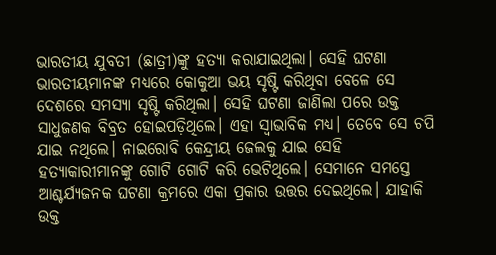ଭାରତୀୟ ଯୁବତୀ (ଛାତ୍ରୀ)ଙ୍କୁ ହତ୍ୟା କରାଯାଇଥିଲା। ସେହି ଘଟଣା ଭାରତୀୟମାନଙ୍କ ମଧ୍ୟରେ କୋକୁଆ ଭୟ ସୃଷ୍ଟି କରିଥିବା ବେଳେ ସେ ଦେଶରେ ସମସ୍ୟା ସୃଷ୍ଟି କରିଥିଲା। ସେହି ଘଟଣା ଜାଣିଲା ପରେ ଉକ୍ତ ସାଧୁଜଣକ ବିବ୍ରତ ହୋଇପଡ଼ିଥିଲେ। ଏହା ସ୍ୱାଭାବିକ ମଧ୍ୟ। ତେବେ ସେ ଚପି ଯାଇ ନଥିଲେ। ନାଇରୋବି କେନ୍ଦ୍ରୀୟ ଜେଲକୁ ଯାଇ ସେହି ହତ୍ୟାକାରୀମାନଙ୍କୁ ଗୋଟି ଗୋଟି କରି ଭେଟିଥିଲେ। ସେମାନେ ସମସ୍ତେ ଆଶ୍ଚର୍ଯ୍ୟଜନକ ଘଟଣା କ୍ରମରେ ଏକା ପ୍ରକାର ଉତ୍ତର ଦେଇଥିଲେ। ଯାହାକି ଉକ୍ତ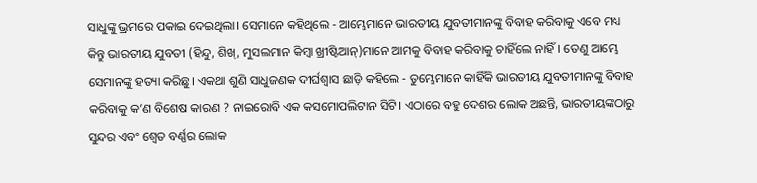ସାଧୁଙ୍କୁ ଭ୍ରମରେ ପକାଇ ଦେଇଥିଲା। ସେମାନେ କହିଥିଲେ - ଆମ୍ଭେମାନେ ଭାରତୀୟ ଯୁବତୀମାନଙ୍କୁ ବିବାହ କରିବାକୁ ଏବେ ମଧ୍ୟ କିନ୍ତୁ ଭାରତୀୟ ଯୁବତୀ (ହିନ୍ଦୁ, ଶିଖ୍, ମୁସଲମାନ କିମ୍ୱା ଖ୍ରୀଷ୍ଟିଆନ୍)ମାନେ ଆମକୁ ବିବାହ କରିବାକୁ ଚାହିଁଲେ ନାହିଁ। ତେଣୁ ଆମ୍ଭେ ସେମାନଙ୍କୁ ହତ୍ୟା କରିଛୁ। ଏକଥା ଶୁଣି ସାଧୁଜଣକ ଦୀର୍ଘଶ୍ୱାସ ଛାଡ଼ି କହିଲେ - ତୁମ୍ଭେମାନେ କାହିଁକି ଭାରତୀୟ ଯୁବତୀମାନଙ୍କୁ ବିବାହ କରିବାକୁ କ’ଣ ବିଶେଷ କାରଣ ? ନାଇରୋବି ଏକ କସମୋପଲିଟାନ ସିଟି। ଏଠାରେ ବହୁ ଦେଶର ଲୋକ ଅଛନ୍ତି, ଭାରତୀୟଙ୍କଠାରୁ ସୁନ୍ଦର ଏବଂ ଶ୍ୱେତ ବର୍ଣ୍ଣର ଲୋକ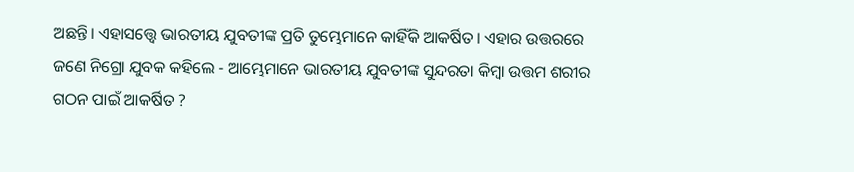ଅଛନ୍ତି। ଏହାସତ୍ତ୍ୱେ ଭାରତୀୟ ଯୁବତୀଙ୍କ ପ୍ରତି ତୁମ୍ଭେମାନେ କାହିଁକି ଆକର୍ଷିତ। ଏହାର ଉତ୍ତରରେ ଜଣେ ନିଗ୍ରୋ ଯୁବକ କହିଲେ - ଆମ୍ଭେମାନେ ଭାରତୀୟ ଯୁବତୀଙ୍କ ସୁନ୍ଦରତା କିମ୍ୱା ଉତ୍ତମ ଶରୀର ଗଠନ ପାଇଁ ଆକର୍ଷିତ ?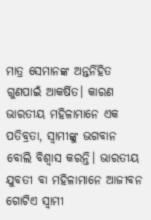ମାତ୍ର ସେମାନଙ୍କ ଅନ୍ତର୍ନିହିତ ଗୁଣପାଇଁ ଆକର୍ଷିତ। କାରଣ ଭାରତୀୟ ମହିଳାମାନେ ଏକ ପତିବ୍ରତା, ସ୍ୱାମୀଙ୍କୁ ଭଗବାନ ବୋଲି ବିଶ୍ୱାସ କରନ୍ତି। ଭାରତୀୟ ଯୁବତୀ ବା ମହିଳାମାନେ ଆଜୀବନ ଗୋଟିଏ ସ୍ୱାମୀ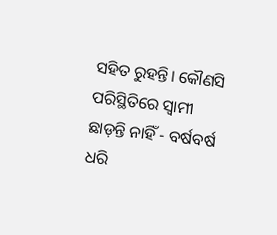ସହିତ ରୁହନ୍ତି। କୌଣସି ପରିସ୍ଥିତିରେ ସ୍ୱାମୀ ଛାଡ଼ନ୍ତି ନାହିଁ - ବର୍ଷବର୍ଷ ଧରି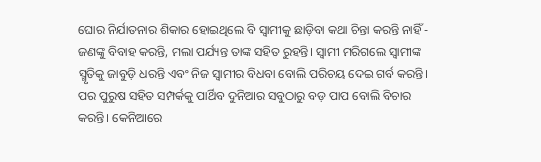ଘୋର ନିର୍ଯାତନାର ଶିକାର ହୋଇଥିଲେ ବି ସ୍ୱାମୀକୁ ଛାଡ଼ିବା କଥା ଚିନ୍ତା କରନ୍ତି ନାହିଁ - ଜଣଙ୍କୁ ବିବାହ କରନ୍ତି, ମଲା ପର୍ଯ୍ୟନ୍ତ ତାଙ୍କ ସହିତ ରୁହନ୍ତି। ସ୍ୱାମୀ ମରିଗଲେ ସ୍ୱାମୀଙ୍କ ସ୍ମୃତିକୁ ଜାବୁଡ଼ି ଧରନ୍ତି ଏବଂ ନିଜ ସ୍ୱାମୀର ବିଧବା ବୋଲି ପରିଚୟ ଦେଇ ଗର୍ବ କରନ୍ତି। ପର ପୁରୁଷ ସହିତ ସମ୍ପର୍କକୁ ପାର୍ଥିବ ଦୁନିଆର ସବୁଠାରୁ ବଡ଼ ପାପ ବୋଲି ବିଚାର କରନ୍ତି। କେନିଆରେ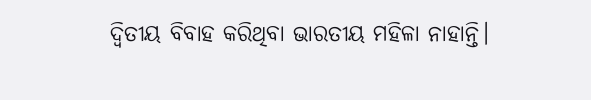ଦ୍ୱିତୀୟ ବିବାହ କରିଥିବା ଭାରତୀୟ ମହିଳା ନାହାନ୍ତି।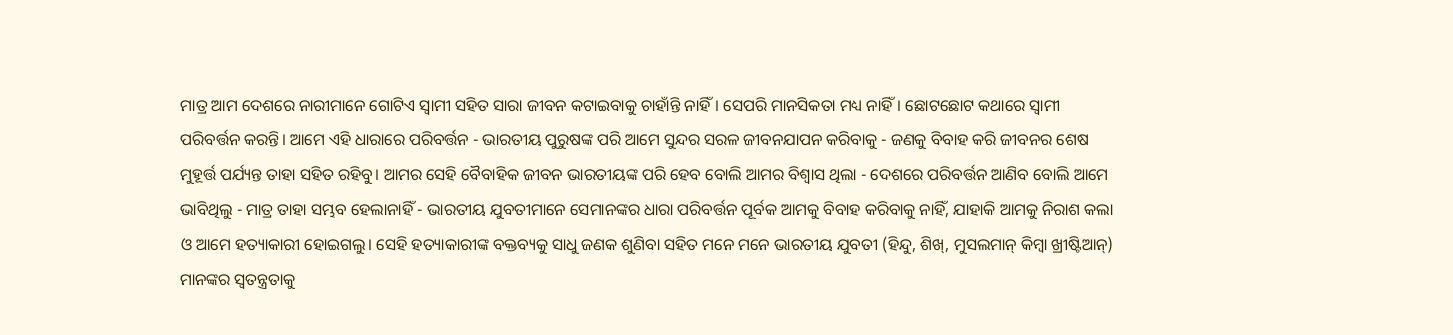ମାତ୍ର ଆମ ଦେଶରେ ନାରୀମାନେ ଗୋଟିଏ ସ୍ୱାମୀ ସହିତ ସାରା ଜୀବନ କଟାଇବାକୁ ଚାହାଁନ୍ତି ନାହିଁ। ସେପରି ମାନସିକତା ମଧ୍ୟ ନାହିଁ। ଛୋଟଛୋଟ କଥାରେ ସ୍ୱାମୀ ପରିବର୍ତ୍ତନ କରନ୍ତି। ଆମେ ଏହି ଧାରାରେ ପରିବର୍ତ୍ତନ - ଭାରତୀୟ ପୁରୁଷଙ୍କ ପରି ଆମେ ସୁନ୍ଦର ସରଳ ଜୀବନଯାପନ କରିବାକୁ - ଜଣକୁ ବିବାହ କରି ଜୀବନର ଶେଷ ମୁହୂର୍ତ୍ତ ପର୍ଯ୍ୟନ୍ତ ତାହା ସହିତ ରହିବୁ। ଆମର ସେହି ବୈବାହିକ ଜୀବନ ଭାରତୀୟଙ୍କ ପରି ହେବ ବୋଲି ଆମର ବିଶ୍ୱାସ ଥିଲା - ଦେଶରେ ପରିବର୍ତ୍ତନ ଆଣିବ ବୋଲି ଆମେ ଭାବିଥିଲୁ - ମାତ୍ର ତାହା ସମ୍ଭବ ହେଲାନାହିଁ - ଭାରତୀୟ ଯୁବତୀମାନେ ସେମାନଙ୍କର ଧାରା ପରିବର୍ତ୍ତନ ପୂର୍ବକ ଆମକୁ ବିବାହ କରିବାକୁ ନାହିଁ, ଯାହାକି ଆମକୁ ନିରାଶ କଲା ଓ ଆମେ ହତ୍ୟାକାରୀ ହୋଇଗଲୁ। ସେହି ହତ୍ୟାକାରୀଙ୍କ ବକ୍ତବ୍ୟକୁ ସାଧୁ ଜଣକ ଶୁଣିବା ସହିତ ମନେ ମନେ ଭାରତୀୟ ଯୁବତୀ (ହିନ୍ଦୁ, ଶିଖ୍, ମୁସଲମାନ୍ କିମ୍ୱା ଖ୍ରୀଷ୍ଟିଆନ୍) ମାନଙ୍କର ସ୍ୱତନ୍ତ୍ରତାକୁ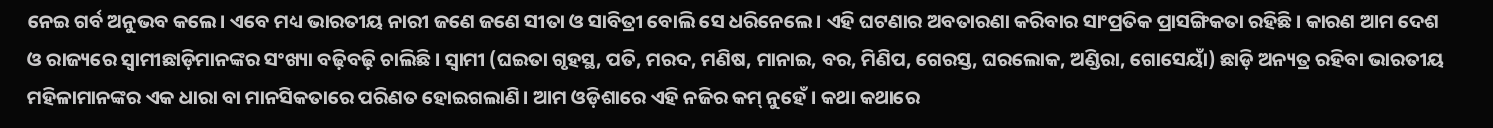ନେଇ ଗର୍ବ ଅନୁଭବ କଲେ। ଏବେ ମଧ୍ୟ ଭାରତୀୟ ନାରୀ ଜଣେ ଜଣେ ସୀତା ଓ ସାବିତ୍ରୀ ବୋଲି ସେ ଧରିନେଲେ। ଏହି ଘଟଣାର ଅବତାରଣା କରିବାର ସାଂପ୍ରତିକ ପ୍ରାସଙ୍ଗିକତା ରହିଛି। କାରଣ ଆମ ଦେଶ ଓ ରାଜ୍ୟରେ ସ୍ୱାମୀଛାଡ଼ିମାନଙ୍କର ସଂଖ୍ୟା ବଢ଼ିବଢ଼ି ଚାଲିଛି। ସ୍ୱାମୀ (ଘଇତା ଗୃହସ୍ଥ, ପତି, ମରଦ, ମଣିଷ, ମାନାଇ, ବର, ମିଣିପ, ଗେରସ୍ତ, ଘରଲୋକ, ଅଣ୍ଡିରା, ଗୋସେୟାଁ) ଛାଡ଼ି ଅନ୍ୟତ୍ର ରହିବା ଭାରତୀୟ ମହିଳାମାନଙ୍କର ଏକ ଧାରା ବା ମାନସିକତାରେ ପରିଣତ ହୋଇଗଲାଣି। ଆମ ଓଡ଼ିଶାରେ ଏହି ନଜିର କମ୍ ନୁହେଁ। କଥା କଥାରେ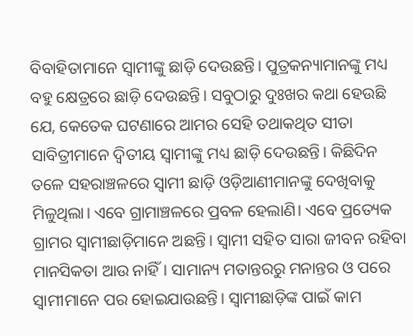ବିବାହିତାମାନେ ସ୍ୱାମୀଙ୍କୁ ଛାଡ଼ି ଦେଉଛନ୍ତି। ପୁତ୍ରକନ୍ୟାମାନଙ୍କୁ ମଧ୍ୟ ବହୁ କ୍ଷେତ୍ରରେ ଛାଡ଼ି ଦେଉଛନ୍ତି। ସବୁଠାରୁ ଦୁଃଖର କଥା ହେଉଛି ଯେ, କେତେକ ଘଟଣାରେ ଆମର ସେହି ତଥାକଥିତ ସୀତା ସାବିତ୍ରୀମାନେ ଦ୍ୱିତୀୟ ସ୍ୱାମୀଙ୍କୁ ମଧ୍ୟ ଛାଡ଼ି ଦେଉଛନ୍ତି। କିଛିଦିନ ତଳେ ସହରାଞ୍ଚଳରେ ସ୍ୱାମୀ ଛାଡ଼ି ଓଡ଼ିଆଣୀମାନଙ୍କୁ ଦେଖିବାକୁ ମିଳୁଥିଲା। ଏବେ ଗ୍ରାମାଞ୍ଚଳରେ ପ୍ରବଳ ହେଲାଣି। ଏବେ ପ୍ରତ୍ୟେକ ଗ୍ରାମର ସ୍ୱାମୀଛାଡ଼ିମାନେ ଅଛନ୍ତି। ସ୍ୱାମୀ ସହିତ ସାରା ଜୀବନ ରହିବା ମାନସିକତା ଆଉ ନାହିଁ। ସାମାନ୍ୟ ମତାନ୍ତରରୁ ମନାନ୍ତର ଓ ପରେ ସ୍ୱାମୀମାନେ ପର ହୋଇଯାଉଛନ୍ତି। ସ୍ୱାମୀଛାଡ଼ିଙ୍କ ପାଇଁ କାମ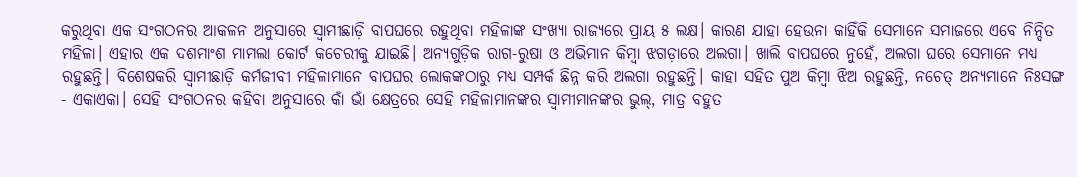କରୁଥିବା ଏକ ସଂଗଠନର ଆକଳନ ଅନୁସାରେ ସ୍ୱାମୀଛାଡ଼ି ବାପଘରେ ରହୁଥିବା ମହିଳାଙ୍କ ସଂଖ୍ୟା ରାଜ୍ୟରେ ପ୍ରାୟ ୫ ଲକ୍ଷ। କାରଣ ଯାହା ହେଉନା କାହିଁକି ସେମାନେ ସମାଜରେ ଏବେ ନିନ୍ଦିତ ମହିଳା। ଏହାର ଏକ ଦଶମାଂଶ ମାମଲା କୋର୍ଟ କଚେରୀକୁ ଯାଇଛି। ଅନ୍ୟଗୁଡ଼ିକ ରାଗ-ରୁଷା ଓ ଅଭିମାନ କିମ୍ୱା ଝଗଡ଼ାରେ ଅଲଗା। ଖାଲି ବାପଘରେ ନୁହେଁ, ଅଲଗା ଘରେ ସେମାନେ ମଧ୍ୟ ରହୁଛନ୍ତି। ବିଶେଷକରି ସ୍ୱାମୀଛାଡ଼ି କର୍ମଜୀବୀ ମହିଳାମାନେ ବାପଘର ଲୋକଙ୍କଠାରୁ ମଧ୍ୟ ସମ୍ପର୍କ ଛିନ୍ନ କରି ଅଲଗା ରହୁଛନ୍ତି। କାହା ସହିତ ପୁଅ କିମ୍ୱା ଝିଅ ରହୁଛନ୍ତି, ନଚେତ୍ ଅନ୍ୟମାନେ ନିଃସଙ୍ଗ - ଏକାଏକା। ସେହି ସଂଗଠନର କହିବା ଅନୁସାରେ କାଁ ଭାଁ କ୍ଷେତ୍ରରେ ସେହି ମହିଳାମାନଙ୍କର ସ୍ୱାମୀମାନଙ୍କର ଭୁଲ୍, ମାତ୍ର ବହୁତ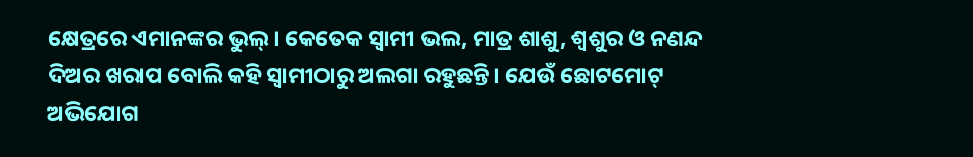କ୍ଷେତ୍ରରେ ଏମାନଙ୍କର ଭୁଲ୍। କେତେକ ସ୍ୱାମୀ ଭଲ, ମାତ୍ର ଶାଶୁ, ଶ୍ୱଶୁର ଓ ନଣନ୍ଦ ଦିଅର ଖରାପ ବୋଲି କହି ସ୍ୱାମୀଠାରୁ ଅଲଗା ରହୁଛନ୍ତି। ଯେଉଁ ଛୋଟମୋଟ୍ ଅଭିଯୋଗ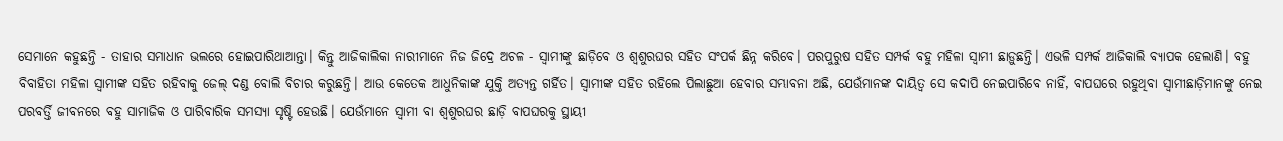ସେମାନେ କହୁଛନ୍ତି - ତାହାର ସମାଧାନ ଭଲରେ ହୋଇପାରିଥାଆନ୍ତା। କିନ୍ତୁ ଆଜିକାଲିକା ନାରୀମାନେ ନିଜ ଜିଦ୍ରେ ଅଚଳ - ସ୍ୱାମୀଙ୍କୁ ଛାଡ଼ିବେ ଓ ଶ୍ୱଶୁରଘର ସହିତ ସଂପର୍କ ଛିନ୍ନ କରିବେ। ପରପୁରୁଷ ସହିତ ସମ୍ପର୍କ ବହୁ ମହିଳା ସ୍ୱାମୀ ଛାଡ଼ୁଛନ୍ତି। ଏଭଳି ସମ୍ପର୍କ ଆଜିକାଲି ବ୍ୟାପକ ହେଲାଣି। ବହୁ ବିବାହିତା ମହିଳା ସ୍ୱାମୀଙ୍କ ସହିତ ରହିବାକୁ ଜେଲ୍ ଦଣ୍ଡ ବୋଲି ବିଚାର କରୁଛନ୍ତି। ଆଉ କେତେକ ଆଧୁନିକାଙ୍କ ଯୁକ୍ତି ଅତ୍ୟନ୍ତ ଗର୍ହିତ। ସ୍ୱାମୀଙ୍କ ସହିତ ରହିଲେ ପିଲାଛୁଆ ହେବାର ସମ୍ଭାବନା ଅଛି, ଯେଉଁମାନଙ୍କ ଦାୟିତ୍ୱ ସେ କଦାପି ନେଇପାରିବେ ନାହିଁ, ବାପଘରେ ରହୁଥିବା ସ୍ୱାମୀଛାଡ଼ିମାନଙ୍କୁ ନେଇ ପରବର୍ତ୍ତି ଜୀବନରେ ବହୁ ସାମାଜିକ ଓ ପାରିବାରିକ ସମସ୍ୟା ସୃଷ୍ଟି ହେଉଛି। ଯେଉଁମାନେ ସ୍ୱାମୀ ବା ଶ୍ୱଶୁରଘର ଛାଡ଼ି ବାପଘରକୁ ସ୍ଥାୟୀ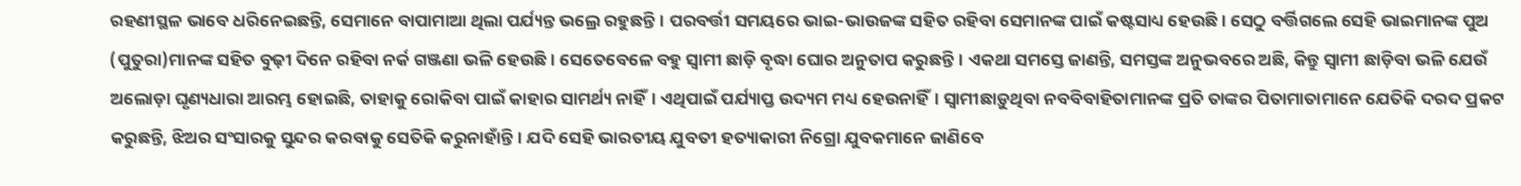ରହଣୀସ୍ଥଳ ଭାବେ ଧରିନେଇଛନ୍ତି, ସେମାନେ ବାପାମାଆ ଥିଲା ପର୍ଯ୍ୟନ୍ତ ଭଲ୍ରେ ରହୁଛନ୍ତି। ପରବର୍ତ୍ତୀ ସମୟରେ ଭାଇ-ଭାଉଜଙ୍କ ସହିତ ରହିବା ସେମାନଙ୍କ ପାଇଁ କଷ୍ଟସାଧ୍ୟ ହେଉଛି। ସେଠୁ ବର୍ତ୍ତିଗଲେ ସେହି ଭାଇମାନଙ୍କ ପୁଅ (ପୁତୁରା)ମାନଙ୍କ ସହିତ ବୁଢ଼ୀ ଦିନେ ରହିବା ନର୍କ ଗଞ୍ଜଣା ଭଳି ହେଉଛି। ସେତେବେଳେ ବହୁ ସ୍ୱାମୀ ଛାଡ଼ି ବୃଦ୍ଧା ଘୋର ଅନୁତାପ କରୁଛନ୍ତି। ଏକଥା ସମସ୍ତେ ଜାଣନ୍ତି, ସମସ୍ତଙ୍କ ଅନୁଭବରେ ଅଛି, କିନ୍ତୁ ସ୍ୱାମୀ ଛାଡ଼ିବା ଭଳି ଯେଉଁ ଅଲୋଡ଼ା ଘୃଣ୍ୟଧାରା ଆରମ୍ଭ ହୋଇଛି, ତାହାକୁ ରୋକିବା ପାଇଁ କାହାର ସାମର୍ଥ୍ୟ ନାହିଁ। ଏଥିପାଇଁ ପର୍ଯ୍ୟାପ୍ତ ଉଦ୍ୟମ ମଧ୍ୟ ହେଉନାହିଁ। ସ୍ୱାମୀଛାଡ଼ୁଥିବା ନବବିବାହିତାମାନଙ୍କ ପ୍ରତି ତାଙ୍କର ପିତାମାତାମାନେ ଯେତିକି ଦରଦ ପ୍ରକଟ କରୁଛନ୍ତି, ଝିଅର ସଂସାରକୁ ସୁନ୍ଦର କରବାକୁ ସେତିକି କରୁନାହାଁନ୍ତି। ଯଦି ସେହି ଭାରତୀୟ ଯୁବତୀ ହତ୍ୟାକାରୀ ନିଗ୍ରୋ ଯୁବକମାନେ ଜାଣିବେ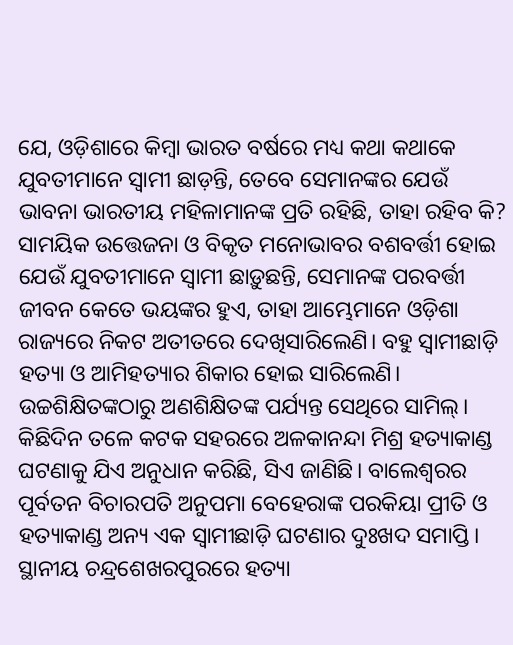ଯେ, ଓଡ଼ିଶାରେ କିମ୍ୱା ଭାରତ ବର୍ଷରେ ମଧ୍ୟ କଥା କଥାକେ ଯୁବତୀମାନେ ସ୍ୱାମୀ ଛାଡ଼ନ୍ତି, ତେବେ ସେମାନଙ୍କର ଯେଉଁ ଭାବନା ଭାରତୀୟ ମହିଳାମାନଙ୍କ ପ୍ରତି ରହିଛି, ତାହା ରହିବ କି? ସାମୟିକ ଉତ୍ତେଜନା ଓ ବିକୃତ ମନୋଭାବର ବଶବର୍ତ୍ତୀ ହୋଇ ଯେଉଁ ଯୁବତୀମାନେ ସ୍ୱାମୀ ଛାଡ଼ୁଛନ୍ତି, ସେମାନଙ୍କ ପରବର୍ତ୍ତୀ ଜୀବନ କେତେ ଭୟଙ୍କର ହୁଏ, ତାହା ଆମ୍ଭେମାନେ ଓଡ଼ିଶା ରାଜ୍ୟରେ ନିକଟ ଅତୀତରେ ଦେଖିସାରିଲେଣି। ବହୁ ସ୍ୱାମୀଛାଡ଼ି ହତ୍ୟା ଓ ଆମିହତ୍ୟାର ଶିକାର ହୋଇ ସାରିଲେଣି। ଉଚ୍ଚଶିକ୍ଷିତଙ୍କଠାରୁ ଅଣଶିକ୍ଷିତଙ୍କ ପର୍ଯ୍ୟନ୍ତ ସେଥିରେ ସାମିଲ୍। କିଛିଦିନ ତଳେ କଟକ ସହରରେ ଅଳକାନନ୍ଦା ମିଶ୍ର ହତ୍ୟାକାଣ୍ଡ ଘଟଣାକୁ ଯିଏ ଅନୁଧାନ କରିଛି, ସିଏ ଜାଣିଛି। ବାଲେଶ୍ୱରର ପୂର୍ବତନ ବିଚାରପତି ଅନୁପମା ବେହେରାଙ୍କ ପରକିୟା ପ୍ରୀତି ଓ ହତ୍ୟାକାଣ୍ଡ ଅନ୍ୟ ଏକ ସ୍ୱାମୀଛାଡ଼ି ଘଟଣାର ଦୁଃଖଦ ସମାପ୍ତି। ସ୍ଥାନୀୟ ଚନ୍ଦ୍ରଶେଖରପୁରରେ ହତ୍ୟା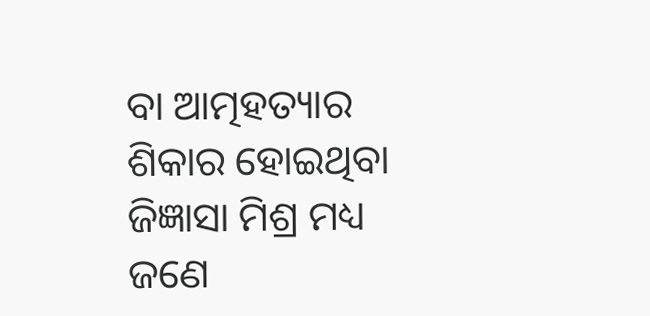ବା ଆତ୍ମହତ୍ୟାର ଶିକାର ହୋଇଥିବା ଜିଜ୍ଞାସା ମିଶ୍ର ମଧ୍ୟ ଜଣେ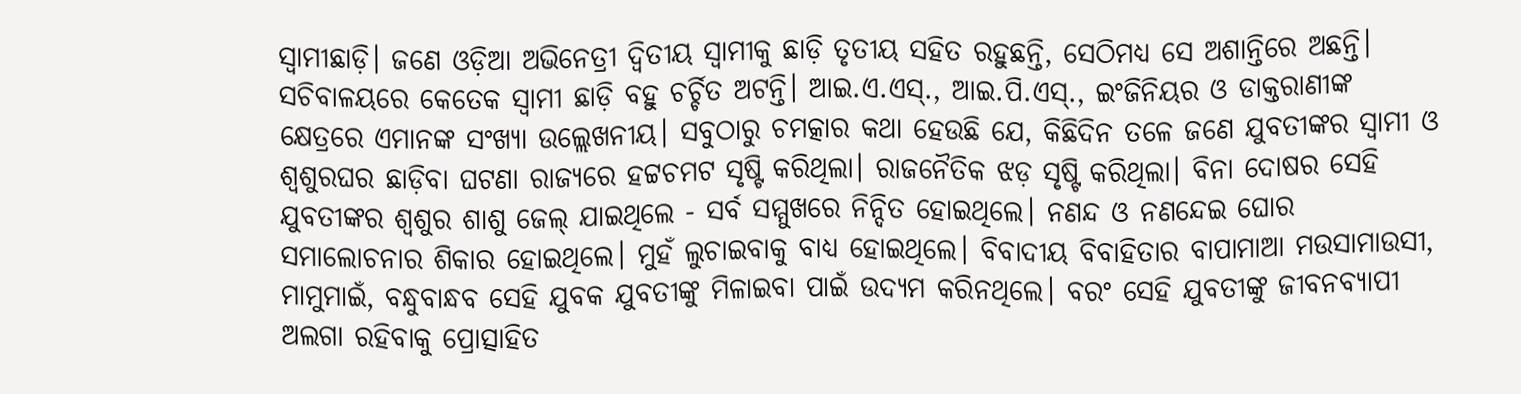ସ୍ୱାମୀଛାଡ଼ି। ଜଣେ ଓଡ଼ିଆ ଅଭିନେତ୍ରୀ ଦ୍ୱିତୀୟ ସ୍ୱାମୀକୁ ଛାଡ଼ି ତୃତୀୟ ସହିତ ରହୁଛନ୍ତି, ସେଠିମଧ୍ୟ ସେ ଅଶାନ୍ତିରେ ଅଛନ୍ତି। ସଚିବାଳୟରେ କେତେକ ସ୍ୱାମୀ ଛାଡ଼ି ବହୁ ଚର୍ଚ୍ଚିତ ଅଟନ୍ତି। ଆଇ.ଏ.ଏସ୍., ଆଇ.ପି.ଏସ୍., ଇଂଜିନିୟର ଓ ଡାକ୍ତରାଣୀଙ୍କ କ୍ଷେତ୍ରରେ ଏମାନଙ୍କ ସଂଖ୍ୟା ଉଲ୍ଲେଖନୀୟ। ସବୁଠାରୁ ଚମତ୍କାର କଥା ହେଉଛି ଯେ, କିଛିଦିନ ତଳେ ଜଣେ ଯୁବତୀଙ୍କର ସ୍ୱାମୀ ଓ ଶ୍ୱଶୁରଘର ଛାଡ଼ିବା ଘଟଣା ରାଜ୍ୟରେ ହଟ୍ଟଚମଟ ସୃଷ୍ଟି କରିଥିଲା। ରାଜନୈତିକ ଝଡ଼ ସୃଷ୍ଟି କରିଥିଲା। ବିନା ଦୋଷର ସେହି ଯୁବତୀଙ୍କର ଶ୍ୱଶୁର ଶାଶୁ ଜେଲ୍ ଯାଇଥିଲେ - ସର୍ବ ସମ୍ମୁଖରେ ନିନ୍ଦିତ ହୋଇଥିଲେ। ନଣନ୍ଦ ଓ ନଣନ୍ଦେଇ ଘୋର ସମାଲୋଚନାର ଶିକାର ହୋଇଥିଲେ। ମୁହଁ ଲୁଚାଇବାକୁ ବାଧ୍ୟ ହୋଇଥିଲେ। ବିବାଦୀୟ ବିବାହିତାର ବାପାମାଆ ମଉସାମାଉସୀ, ମାମୁମାଇଁ, ବନ୍ଧୁବାନ୍ଧବ ସେହି ଯୁବକ ଯୁବତୀଙ୍କୁ ମିଳାଇବା ପାଇଁ ଉଦ୍ୟମ କରିନଥିଲେ। ବରଂ ସେହି ଯୁବତୀଙ୍କୁ ଜୀବନବ୍ୟାପୀ ଅଲଗା ରହିବାକୁ ପ୍ରୋତ୍ସାହିତ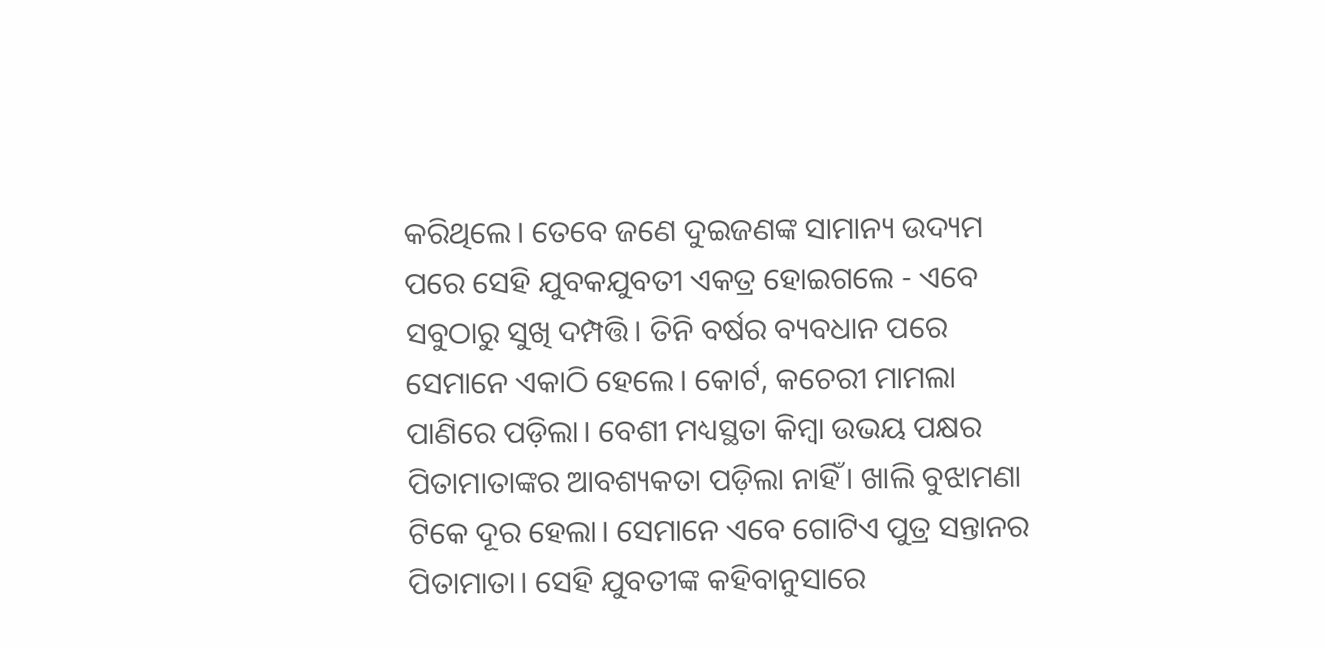କରିଥିଲେ। ତେବେ ଜଣେ ଦୁଇଜଣଙ୍କ ସାମାନ୍ୟ ଉଦ୍ୟମ ପରେ ସେହି ଯୁବକଯୁବତୀ ଏକତ୍ର ହୋଇଗଲେ - ଏବେ ସବୁଠାରୁ ସୁଖି ଦମ୍ପତ୍ତି। ତିନି ବର୍ଷର ବ୍ୟବଧାନ ପରେ ସେମାନେ ଏକାଠି ହେଲେ। କୋର୍ଟ, କଚେରୀ ମାମଲା ପାଣିରେ ପଡ଼ିଲା। ବେଶୀ ମଧ୍ୟସ୍ଥତା କିମ୍ୱା ଉଭୟ ପକ୍ଷର ପିତାମାତାଙ୍କର ଆବଶ୍ୟକତା ପଡ଼ିଲା ନାହିଁ। ଖାଲି ବୁଝାମଣା ଟିକେ ଦୂର ହେଲା। ସେମାନେ ଏବେ ଗୋଟିଏ ପୁତ୍ର ସନ୍ତାନର ପିତାମାତା। ସେହି ଯୁବତୀଙ୍କ କହିବାନୁସାରେ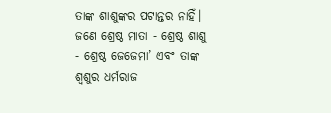ତାଙ୍କ ଶାଶୁଙ୍କର ପଟାନ୍ତର ନାହିଁ। ଜଣେ ଶ୍ରେଷ୍ଠ ମାତା - ଶ୍ରେଷ୍ଠ ଶାଶୁ - ଶ୍ରେଷ୍ଠ ଜେଜେମା’ ଏବଂ ତାଙ୍କ ଶ୍ୱଶୁର ଧର୍ମରାଜ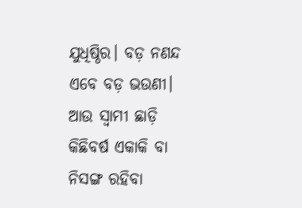ଯୁଧିଷ୍ଠିର। ବଡ଼ ନଣନ୍ଦ ଏବେ ବଡ଼ ଭଉଣୀ। ଆଉ ସ୍ୱାମୀ ଛାଡ଼ି କିଛିବର୍ଷ ଏକାକି ବା ନିସଙ୍ଗ ରହିବା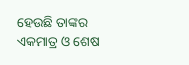ହେଉଛି ତାଙ୍କର ଏକମାତ୍ର ଓ ଶେଷ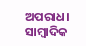ଅପରାଧ। ସାମ୍ୱାଦିକ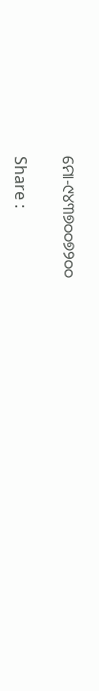ମୋ-୯୪୩୭୦୦୭୨୦୦

Share :